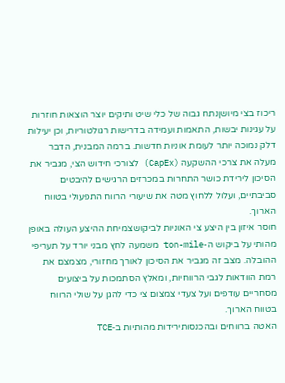ריכוז בצי מיושןנתח גבוה של כלי שיט ותיקים יוצר הוצאות חוזרות על עגינות יבשות, התאמות ועמידה בדרישות רגולטוריות, וכן יעילות דלק נמוכה יותר לעומת אוניות חדשות. ברמה המבנית, הדבר מעלה את צרכי ההשקעה (CapEx) לצורכי חידוש הצי, מגביר את הסיכון לירידת כושר התחרות במכרזים הרגישים להיבטים סביבתיים, ועלול ללחוץ מטה את שיעורי הרווח התפעולי בטווח הארוך.
חוסר איזון בין היצע צי האוניות לביקושצמיחת ההיצע העולה באופן מהותי על ביקוש ה-ton-mile משמעה לחץ מבני יורד על תעריפי ההובלה. מצב זה מגביר את הסיכון לאורך מחזורי, מצמצם את רמת הוודאות לגבי הרווחיות, ומאלץ הסתמכות על ביצועים מסחריים עודפים ועל צעדי צמצום צי כדי להגן על שולי הרווח בטווח הארוך.
האטה ברווחים ובהכנסותירידות מהותיות ב‑TCE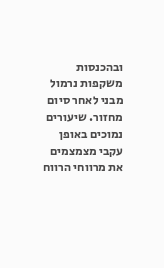ובהכנסות משקפות נרמול מבני לאחר סיום מחזור. שיעורים נמוכים באופן עקבי מצמצמים את מרווחי הרווח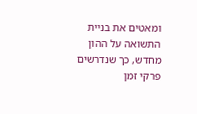ומאטים את בניית התשואה על ההון מחדש, כך שנדרשים פרקי זמן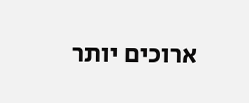ארוכים יותר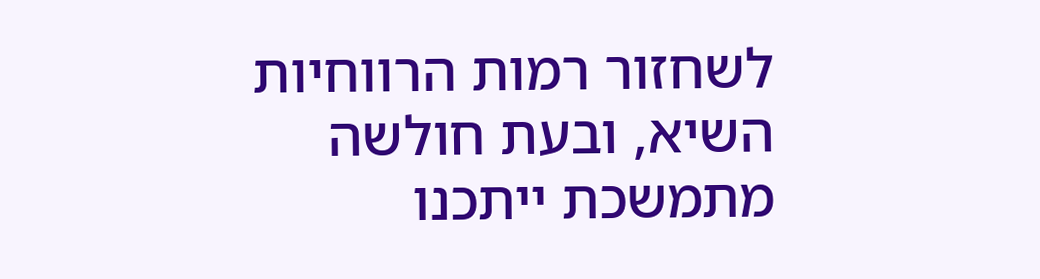לשחזור רמות הרווחיות השיא, ובעת חולשה מתמשכת ייתכנו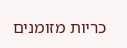כריות מזומנים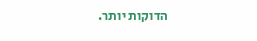הדוקות יותר.